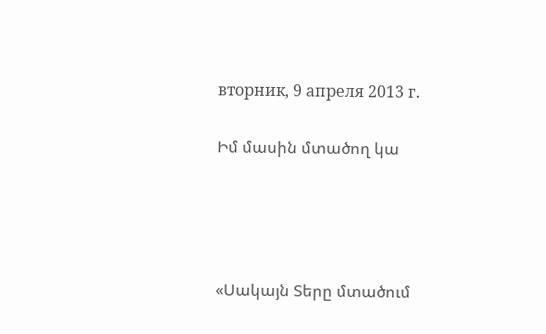вторник, 9 апреля 2013 г.

Իմ մասին մտածող կա




«Սակայն Տերը մտածում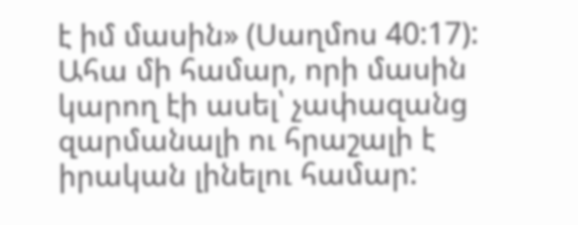է իմ մասին» (Սաղմոս 40:17):
Ահա մի համար, որի մասին կարող էի ասել՝ չափազանց զարմանալի ու հրաշալի է իրական լինելու համար: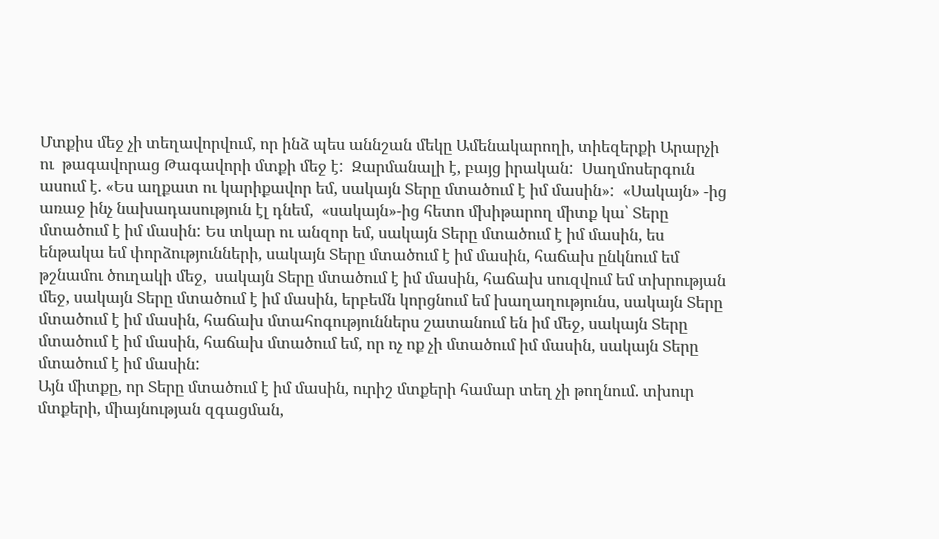Մտքիս մեջ չի տեղավորվում, որ ինձ պես աննշան մեկը Ամենակարողի, տիեզերքի Արարչի ու  թագավորաց Թագավորի մտքի մեջ է:  Զարմանալի է, բայց իրական:  Սաղմոսերգուն ասում է. «Ես աղքատ ու կարիքավոր եմ, սակայն Տերը մտածում է իմ մասին»:  «Սակայն» -ից առաջ ինչ նախադասություն էլ դնեմ,  «սակայն»-ից հետո մխիթարող միտք կա՝ Տերը մտածում է իմ մասին: Ես տկար ու անզոր եմ, սակայն Տերը մտածում է իմ մասին, ես ենթակա եմ փորձությունների, սակայն Տերը մտածում է իմ մասին, հաճախ ընկնում եմ թշնամու ծուղակի մեջ,  սակայն Տերը մտածում է իմ մասին, հաճախ սուզվում եմ տխրության մեջ, սակայն Տերը մտածում է իմ մասին, երբեմն կորցնում եմ խաղաղությունս, սակայն Տերը մտածում է իմ մասին, հաճախ մտահոգություններս շատանում են իմ մեջ, սակայն Տերը մտածում է իմ մասին, հաճախ մտածում եմ, որ ոչ ոք չի մտածում իմ մասին, սակայն Տերը մտածում է իմ մասին:
Այն միտքը, որ Տերը մտածում է իմ մասին, ուրիշ մտքերի համար տեղ չի թողնում. տխուր մտքերի, միայնության զգացման,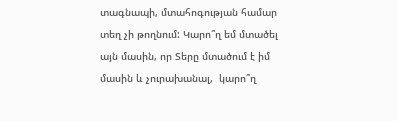տագնապի, մտահոգության համար տեղ չի թողնում: Կարո՞ղ եմ մտածել այն մասին, որ Տերը մտածում է իմ մասին և չուրախանալ,  կարո՞ղ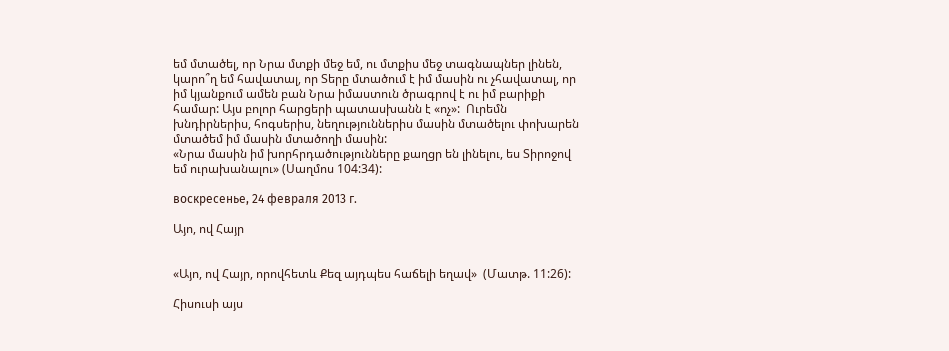եմ մտածել, որ Նրա մտքի մեջ եմ, ու մտքիս մեջ տագնապներ լինեն, կարո՞ղ եմ հավատալ, որ Տերը մտածում է իմ մասին ու չհավատալ, որ իմ կյանքում ամեն բան Նրա իմաստուն ծրագրով է ու իմ բարիքի համար: Այս բոլոր հարցերի պատասխանն է «ոչ»:  Ուրեմն խնդիրներիս, հոգսերիս, նեղություններիս մասին մտածելու փոխարեն մտածեմ իմ մասին մտածողի մասին:
«Նրա մասին իմ խորհրդածությունները քաղցր են լինելու, ես Տիրոջով եմ ուրախանալու» (Սաղմոս 104:34):

воскресенье, 24 февраля 2013 г.

Այո, ով Հայր


«Այո, ով Հայր, որովհետև Քեզ այդպես հաճելի եղավ»  (Մատթ. 11:26):

Հիսուսի այս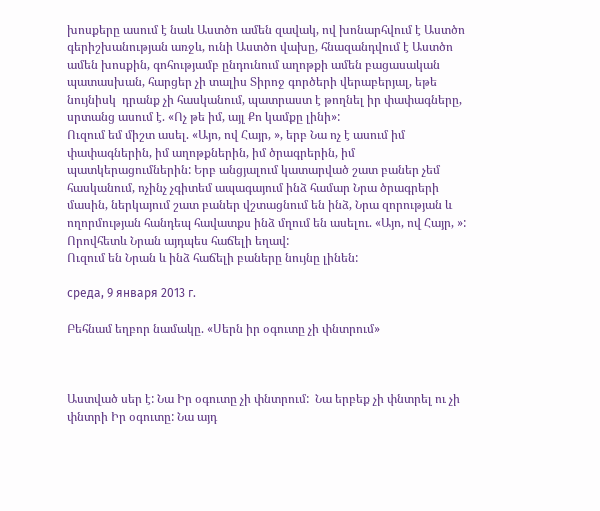խոսքերը ասում է նաև Աստծո ամեն զավակ, ով խոնարհվում է Աստծո գերիշխանության առջև, ունի Աստծո վախը, հնազանդվում է Աստծո ամեն խոսքին, գոհությամբ ընդունում աղոթքի ամեն բացասական պատասխան, հարցեր չի տալիս Տիրոջ գործերի վերաբերյալ, եթե նույնիսկ  դրանք չի հասկանում, պատրաստ է թողնել իր փափագները, սրտանց ասում է. «Ոչ թե իմ, այլ Քո կամքը լինի»:
Ուզում եմ միշտ ասել. «Այո, ով Հայր, », երբ Նա ոչ է ասում իմ փափագներին, իմ աղոթքներին, իմ ծրագրերին, իմ պատկերացումներին: Երբ անցյալում կատարված շատ բաներ չեմ հասկանում, ոչինչ չգիտեմ ապագայում ինձ համար Նրա ծրագրերի մասին, ներկայում շատ բաներ վշտացնում են ինձ, Նրա զորության և ողորմության հանդեպ հավատքս ինձ մղում են ասելու. «Այո, ով Հայր, »: Որովհետև Նրան այդպես հաճելի եղավ:
Ուզում են Նրան և ինձ հաճելի բաները նույնը լինեն:

среда, 9 января 2013 г.

Բեհնամ եղբոր նամակը. «Սերն իր օգուտը չի փնտրում»



Աստված սեր է: Նա Իր օգուտը չի փնտրում:  Նա երբեք չի փնտրել ու չի  փնտրի Իր օգուտը: Նա այդ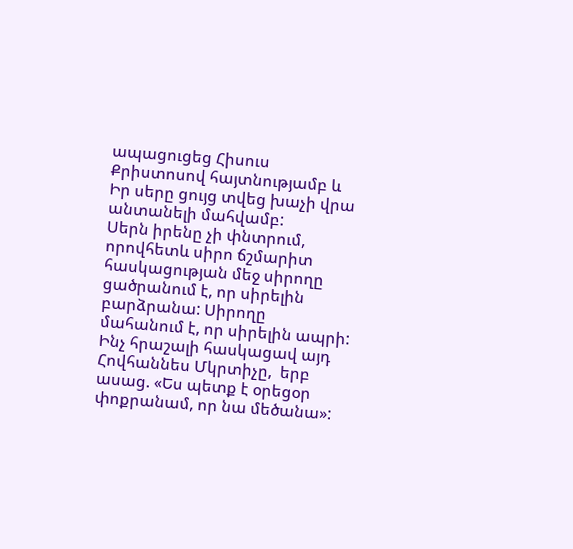ապացուցեց Հիսուս Քրիստոսով հայտնությամբ և Իր սերը ցույց տվեց խաչի վրա անտանելի մահվամբ:
Սերն իրենը չի փնտրում, որովհետև սիրո ճշմարիտ հասկացության մեջ սիրողը ցածրանում է, որ սիրելին բարձրանա: Սիրողը մահանում է, որ սիրելին ապրի: Ինչ հրաշալի հասկացավ այդ Հովհաննես Մկրտիչը,  երբ ասաց. «Ես պետք է օրեցօր փոքրանամ, որ նա մեծանա»: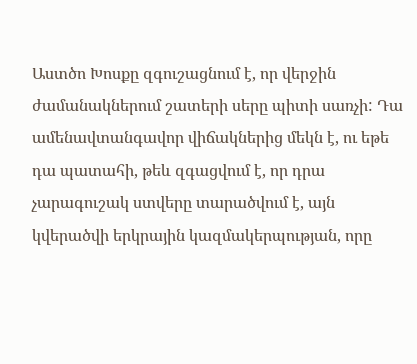Աստծո Խոսքը զգուշացնում է, որ վերջին ժամանակներում շատերի սերը պիտի սառչի: Դա ամենավտանգավոր վիճակներից մեկն է, ու եթե դա պատահի, թեև զգացվում է, որ դրա  չարագուշակ ստվերը տարածվում է, այն  կվերածվի երկրային կազմակերպության, որը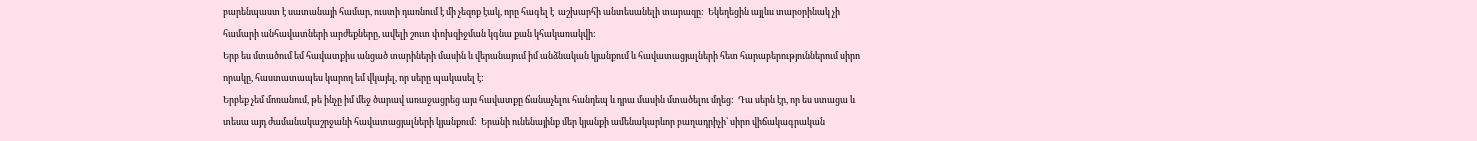բարենպաստ է սատանայի համար, ուստի դառնում է մի չեզոք էակ, որը հագել է  աշխարհի անտեսանելի տարազը:  Եկեղեցին այլևս տարօրինակ չի համարի անհավատների արժեքները, ավելի շուտ փոխզիջման կգնա քան կհակառակվի:
Երբ ես մտածում եմ հավատքիս անցած տարիների մասին և վերանայում իմ անձնական կյանքում և հավատացյալների հետ հարաբերություններում սիրո որակը, հաստատապես կարող եմ վկայել, որ սերը պակասել է:
Երբեք չեմ մոռանում, թե ինչը իմ մեջ ծարավ առաջացրեց այս հավատքը ճանաչելու հանդեպ և դրա մասին մտածելու մղեց:  Դա սերն էր, որ ես ստացա և տեսա այդ ժամանակաշրջանի հավատացյալների կյանքում:  Երանի ունենայինք մեր կյանքի ամենակարևոր բաղադրիչի՝ սիրո վիճակագրական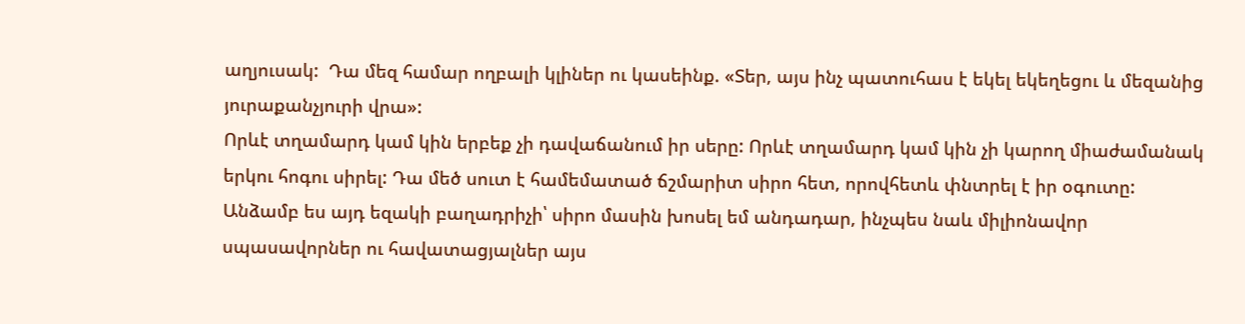աղյուսակ:  Դա մեզ համար ողբալի կլիներ ու կասեինք. «Տեր, այս ինչ պատուհաս է եկել եկեղեցու և մեզանից յուրաքանչյուրի վրա»:
Որևէ տղամարդ կամ կին երբեք չի դավաճանում իր սերը: Որևէ տղամարդ կամ կին չի կարող միաժամանակ երկու հոգու սիրել: Դա մեծ սուտ է համեմատած ճշմարիտ սիրո հետ, որովհետև փնտրել է իր օգուտը:
Անձամբ ես այդ եզակի բաղադրիչի՝ սիրո մասին խոսել եմ անդադար, ինչպես նաև միլիոնավոր սպասավորներ ու հավատացյալներ այս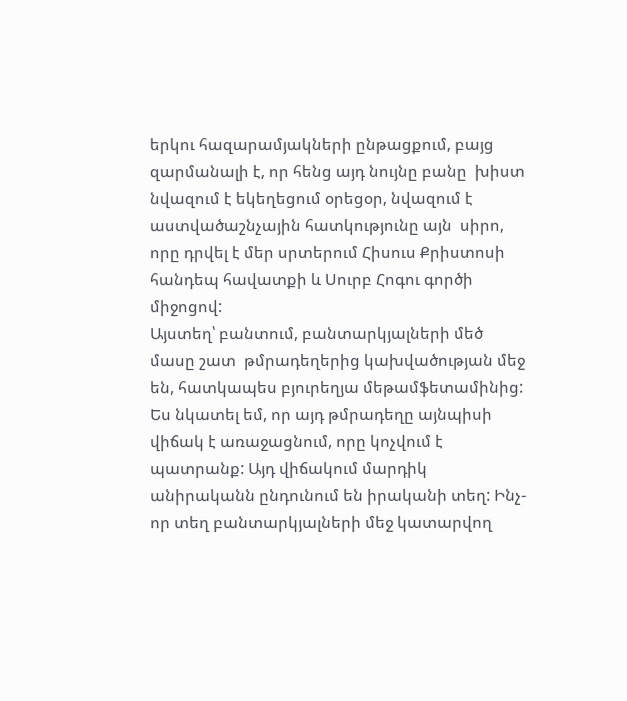երկու հազարամյակների ընթացքում, բայց զարմանալի է, որ հենց այդ նույնը բանը  խիստ նվազում է եկեղեցում օրեցօր, նվազում է աստվածաշնչային հատկությունը այն  սիրո, որը դրվել է մեր սրտերում Հիսուս Քրիստոսի հանդեպ հավատքի և Սուրբ Հոգու գործի միջոցով:
Այստեղ՝ բանտում, բանտարկյալների մեծ մասը շատ  թմրադեղերից կախվածության մեջ են, հատկապես բյուրեղյա մեթամֆետամինից: Ես նկատել եմ, որ այդ թմրադեղը այնպիսի վիճակ է առաջացնում, որը կոչվում է պատրանք: Այդ վիճակում մարդիկ անիրականն ընդունում են իրականի տեղ: Ինչ-որ տեղ բանտարկյալների մեջ կատարվող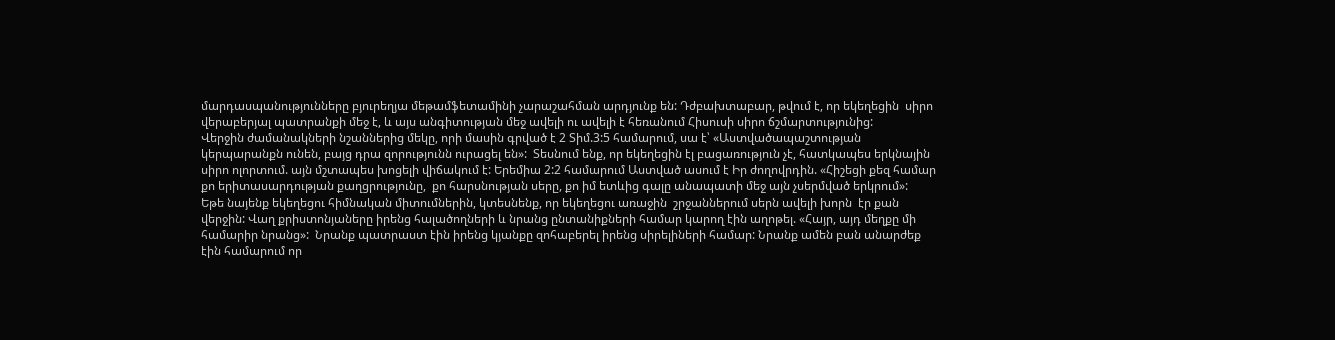մարդասպանությունները բյուրեղյա մեթամֆետամինի չարաշահման արդյունք են: Դժբախտաբար, թվում է, որ եկեղեցին  սիրո վերաբերյալ պատրանքի մեջ է, և այս անգիտության մեջ ավելի ու ավելի է հեռանում Հիսուսի սիրո ճշմարտությունից:
Վերջին ժամանակների նշաններից մեկը, որի մասին գրված է 2 Տիմ.3:5 համարում, սա է՝ «Աստվածապաշտության կերպարանքն ունեն, բայց դրա զորությունն ուրացել են»:  Տեսնում ենք, որ եկեղեցին էլ բացառություն չէ, հատկապես երկնային սիրո ոլորտում. այն մշտապես խոցելի վիճակում է: Երեմիա 2:2 համարում Աստված ասում է Իր ժողովրդին. «Հիշեցի քեզ համար քո երիտասարդության քաղցրությունը,  քո հարսնության սերը, քո իմ ետևից գալը անապատի մեջ այն չսերմված երկրում»:
Եթե նայենք եկեղեցու հիմնական միտումներին, կտեսնենք, որ եկեղեցու առաջին  շրջաններում սերն ավելի խորն  էր քան վերջին: Վաղ քրիստոնյաները իրենց հալածողների և նրանց ընտանիքների համար կարող էին աղոթել. «Հայր, այդ մեղքը մի համարիր նրանց»:  Նրանք պատրաստ էին իրենց կյանքը զոհաբերել իրենց սիրելիների համար: Նրանք ամեն բան անարժեք էին համարում որ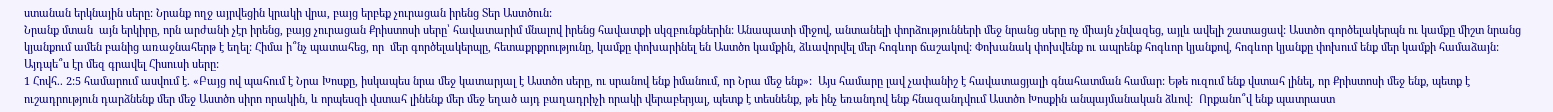ստանան երկնային սերը: Նրանք ողջ այրվեցին կրակի վրա, բայց երբեք չուրացան իրենց Տեր Աստծուն:
Նրանք մտան  այն երկիրը, որն արժանի չէր իրենց, բայց չուրացան Քրիստոսի սերը՝ հավատարիմ մնալով իրենց հավատքի սկզբունքներին: Անապատի միջով, անտանելի փորձությունների մեջ նրանց սերը ոչ միայն չնվազեց, այլև ավելի շատացավ: Աստծո գործելակերպն ու կամքը միշտ նրանց կյանքում ամեն բանից առաջնահերթ է եղել: Հիմա ի՞նչ պատահեց, որ  մեր գործելակերպը, հետաքրքրությունը, կամքը փոխարինել են Աստծո կամքին, ձևավորվել մեր հոգևոր ճաշակով: Փոխանակ փոխվենք ու ապրենք հոգևոր կյանքով, հոգևոր կյանքը փոխում ենք մեր կամքի համաձայն: Այդպե՞ս էր մեզ գրավել Հիսուսի սերը:
1 Հովհ.. 2:5 համարում ասվում է. «Բայց ով պահում է Նրա Խոսքը, իսկապես նրա մեջ կատարյալ է Աստծո սերը, ու սրանով ենք իմանում, որ Նրա մեջ ենք»:  Այս համարը լավ չափանիշ է հավատացյալի գնահատման համար: Եթե ուզում ենք վստահ լինել, որ Քրիստոսի մեջ ենք, պետք է ուշադրություն դարձնենք մեր մեջ Աստծո սիրո որակին, և որպեսզի վստահ լինենք մեր մեջ եղած այդ բաղադրիչի որակի վերաբերյալ, պետք է տեսնենք, թե ինչ եռանդով ենք հնազանդվում Աստծո Խոսքին անպայմանական ձևով:  Որքանո՞վ ենք պատրաստ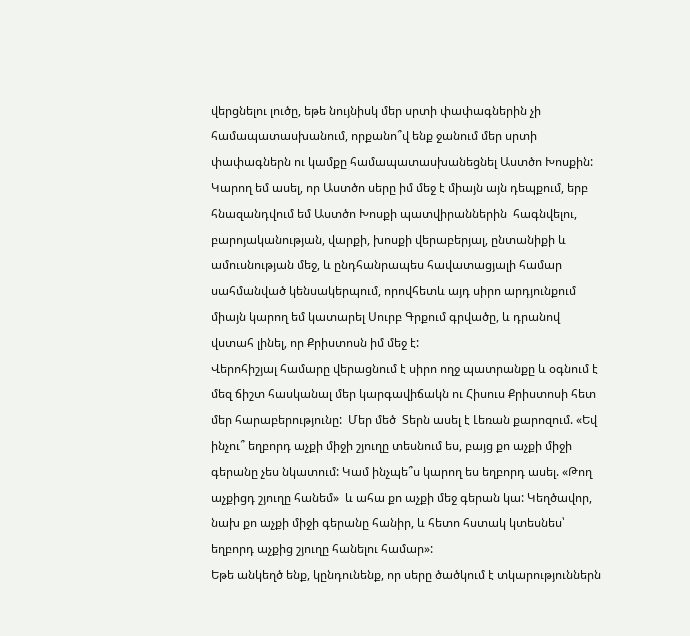վերցնելու լուծը, եթե նույնիսկ մեր սրտի փափագներին չի համապատասխանում, որքանո՞վ ենք ջանում մեր սրտի փափագներն ու կամքը համապատասխանեցնել Աստծո Խոսքին:
Կարող եմ ասել, որ Աստծո սերը իմ մեջ է միայն այն դեպքում, երբ հնազանդվում եմ Աստծո Խոսքի պատվիրաններին  հագնվելու, բարոյականության, վարքի, խոսքի վերաբերյալ, ընտանիքի և ամուսնության մեջ, և ընդհանրապես հավատացյալի համար սահմանված կենսակերպում, որովհետև այդ սիրո արդյունքում միայն կարող եմ կատարել Սուրբ Գրքում գրվածը, և դրանով վստահ լինել, որ Քրիստոսն իմ մեջ է:
Վերոհիշյալ համարը վերացնում է սիրո ողջ պատրանքը և օգնում է մեզ ճիշտ հասկանալ մեր կարգավիճակն ու Հիսուս Քրիստոսի հետ մեր հարաբերությունը:  Մեր մեծ  Տերն ասել է Լեռան քարոզում. «Եվ ինչու՞ եղբորդ աչքի միջի շյուղը տեսնում ես, բայց քո աչքի միջի գերանը չես նկատում: Կամ ինչպե՞ս կարող ես եղբորդ ասել. «Թող աչքիցդ շյուղը հանեմ»  և ահա քո աչքի մեջ գերան կա: Կեղծավոր, նախ քո աչքի միջի գերանը հանիր, և հետո հստակ կտեսնես՝ եղբորդ աչքից շյուղը հանելու համար»:
Եթե անկեղծ ենք, կընդունենք, որ սերը ծածկում է տկարություններն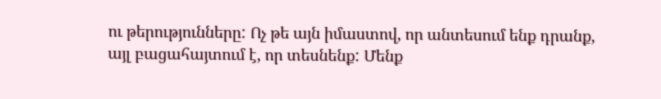ու թերությունները: Ոչ թե այն իմաստով, որ անտեսում ենք դրանք, այլ բացահայտում է, որ տեսնենք: Մենք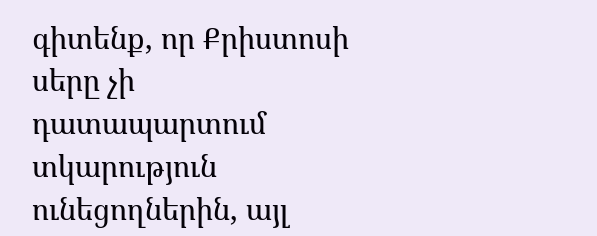գիտենք, որ Քրիստոսի սերը չի դատապարտում տկարություն ունեցողներին, այլ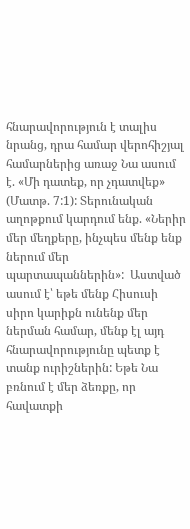հնարավորություն է տալիս նրանց, դրա համար վերոհիշյալ համարներից առաջ Նա ասում է. «Մի դատեք, որ չդատվեք» (Մատթ. 7:1): Տերունական աղոթքում կարդում ենք. «Ներիր մեր մեղքերը, ինչպես մենք ենք ներում մեր պարտապաններին»:  Աստված ասում է՝ եթե մենք Հիսուսի սիրո կարիքն ունենք մեր ներման համար, մենք էլ այդ հնարավորությունը պետք է տանք ուրիշներին: Եթե Նա բռնում է մեր ձեռքը, որ հավատքի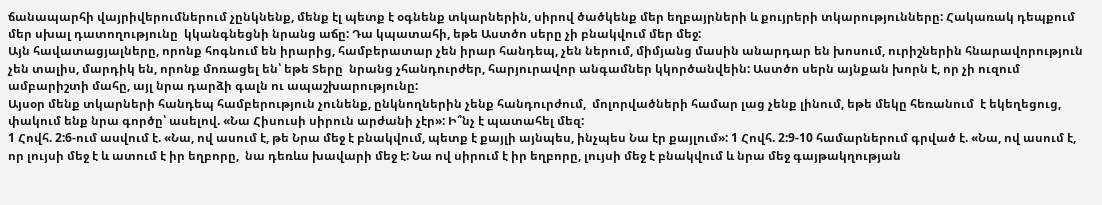ճանապարհի վայրիվերումներում չընկնենք, մենք էլ պետք է օգնենք տկարներին, սիրով ծածկենք մեր եղբայրների և քույրերի տկարությունները: Հակառակ դեպքում մեր սխալ դատողությունը  կկանգնեցնի նրանց աճը: Դա կպատահի, եթե Աստծո սերը չի բնակվում մեր մեջ:
Այն հավատացյալները, որոնք հոգնում են իրարից, համբերատար չեն իրար հանդեպ, չեն ներում, միմյանց մասին անարդար են խոսում, ուրիշներին հնարավորություն չեն տալիս, մարդիկ են, որոնք մոռացել են՝ եթե Տերը  նրանց չհանդուրժեր, հարյուրավոր անգամներ կկործանվեին: Աստծո սերն այնքան խորն է, որ չի ուզում ամբարիշտի մահը, այլ նրա դարձի գալն ու ապաշխարությունը:
Այսօր մենք տկարների հանդեպ համբերություն չունենք, ընկնողներին չենք հանդուրժում,  մոլորվածների համար լաց չենք լինում, եթե մեկը հեռանում  է եկեղեցուց, փակում ենք նրա գործը՝ ասելով. «Նա Հիսուսի սիրուն արժանի չէր»: Ի՞նչ է պատահել մեզ:
1 Հովհ. 2:6-ում ասվում է. «Նա, ով ասում է, թե Նրա մեջ է բնակվում, պետք է քայլի այնպես, ինչպես Նա էր քայլում»: 1 Հովհ. 2:9-10 համարներում գրված է. «Նա, ով ասում է, որ լույսի մեջ է և ատում է իր եղբորը,  նա դեռևս խավարի մեջ է: Նա ով սիրում է իր եղբորը, լույսի մեջ է բնակվում և նրա մեջ գայթակղության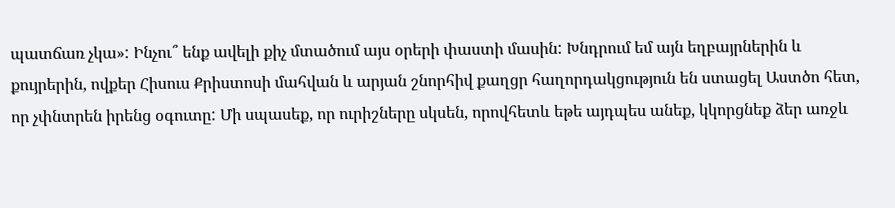պատճառ չկա»: Ինչու՞ ենք ավելի քիչ մտածում այս օրերի փաստի մասին: Խնդրում եմ այն եղբայրներին և քույրերին, ովքեր Հիսուս Քրիստոսի մահվան և արյան շնորհիվ քաղցր հաղորդակցություն են ստացել Աստծո հետ, որ չփնտրեն իրենց օգուտը: Մի սպասեք, որ ուրիշները սկսեն, որովհետև եթե այդպես անեք, կկորցնեք ձեր առջև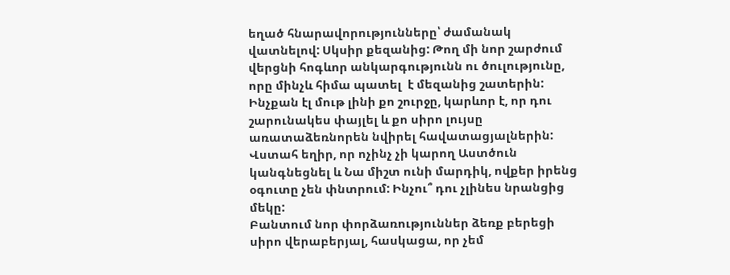եղած հնարավորությունները՝ ժամանակ վատնելով: Սկսիր քեզանից: Թող մի նոր շարժում վերցնի հոգևոր անկարգությունն ու ծուլությունը, որը մինչև հիմա պատել  է մեզանից շատերին: Ինչքան էլ մութ լինի քո շուրջը, կարևոր է, որ դու շարունակես փայլել և քո սիրո լույսը առատաձեռնորեն նվիրել հավատացյալներին: Վստահ եղիր, որ ոչինչ չի կարող Աստծուն կանգնեցնել և Նա միշտ ունի մարդիկ, ովքեր իրենց օգուտը չեն փնտրում: Ինչու՞ դու չլինես նրանցից մեկը:
Բանտում նոր փորձառություններ ձեռք բերեցի սիրո վերաբերյալ, հասկացա, որ չեմ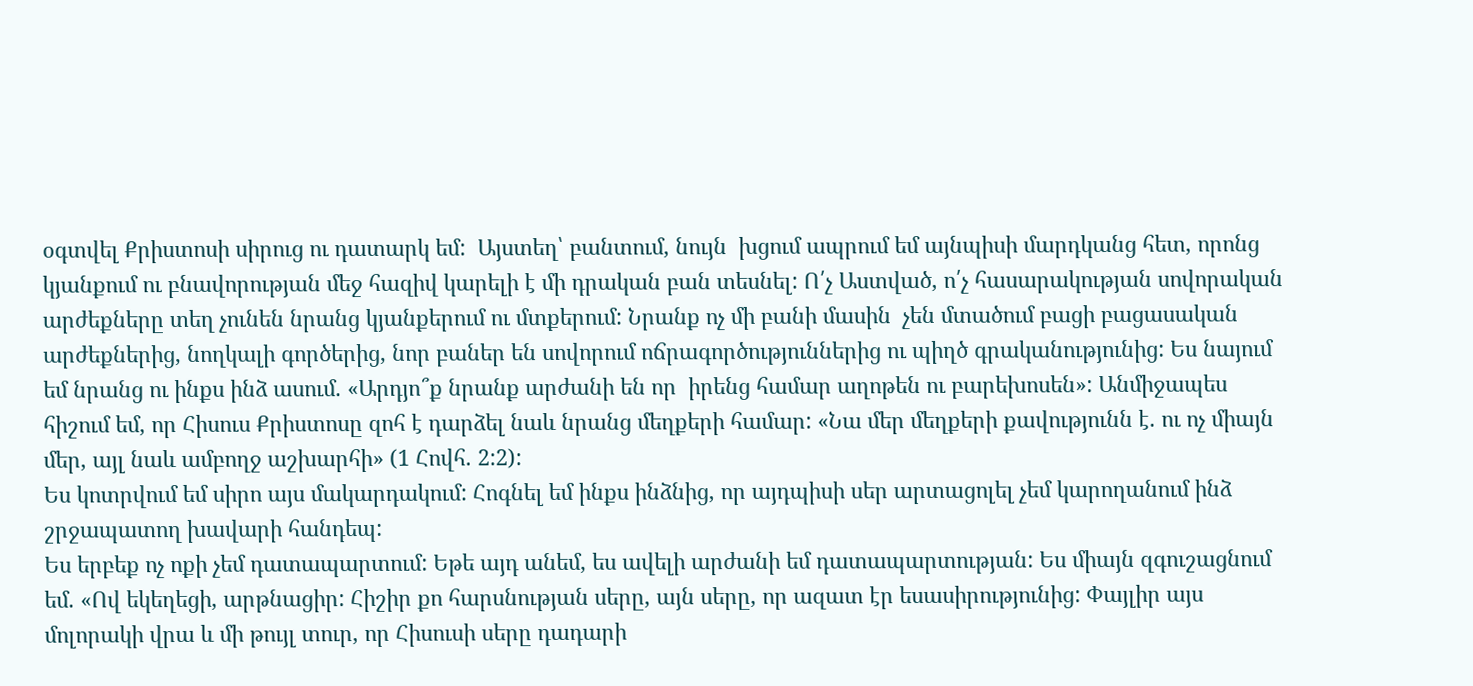օգտվել Քրիստոսի սիրուց ու դատարկ եմ:  Այստեղ՝ բանտում, նույն  խցում ապրում եմ այնպիսի մարդկանց հետ, որոնց կյանքում ու բնավորության մեջ հազիվ կարելի է մի դրական բան տեսնել: Ո՛չ Աստված, ո՛չ հասարակության սովորական արժեքները տեղ չունեն նրանց կյանքերում ու մտքերում: Նրանք ոչ մի բանի մասին  չեն մտածում բացի բացասական արժեքներից, նողկալի գործերից, նոր բաներ են սովորում ոճրագործություններից ու պիղծ գրականությունից: Ես նայում եմ նրանց ու ինքս ինձ ասում. «Արդյո՞ք նրանք արժանի են որ  իրենց համար աղոթեն ու բարեխոսեն»: Անմիջապես հիշում եմ, որ Հիսուս Քրիստոսը զոհ է դարձել նաև նրանց մեղքերի համար: «Նա մեր մեղքերի քավությունն է. ու ոչ միայն  մեր, այլ նաև ամբողջ աշխարհի» (1 Հովհ. 2:2):
Ես կոտրվում եմ սիրո այս մակարդակում: Հոգնել եմ ինքս ինձնից, որ այդպիսի սեր արտացոլել չեմ կարողանում ինձ շրջապատող խավարի հանդեպ:
Ես երբեք ոչ ոքի չեմ դատապարտում: Եթե այդ անեմ, ես ավելի արժանի եմ դատապարտության: Ես միայն զգուշացնում եմ. «Ով եկեղեցի, արթնացիր: Հիշիր քո հարսնության սերը, այն սերը, որ ազատ էր եսասիրությունից: Փայլիր այս մոլորակի վրա և մի թույլ տուր, որ Հիսուսի սերը դադարի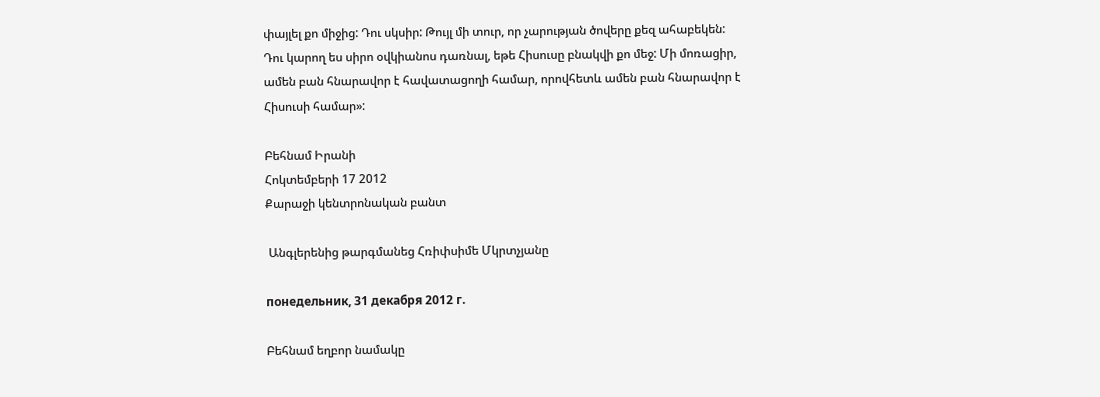փայլել քո միջից: Դու սկսիր: Թույլ մի տուր, որ չարության ծովերը քեզ ահաբեկեն: Դու կարող ես սիրո օվկիանոս դառնալ, եթե Հիսուսը բնակվի քո մեջ: Մի մոռացիր, ամեն բան հնարավոր է հավատացողի համար, որովհետև ամեն բան հնարավոր է Հիսուսի համար»:

Բեհնամ Իրանի
Հոկտեմբերի 17 2012
Քարաջի կենտրոնական բանտ

 Անգլերենից թարգմանեց Հռիփսիմե Մկրտչյանը

понедельник, 31 декабря 2012 г.

Բեհնամ եղբոր նամակը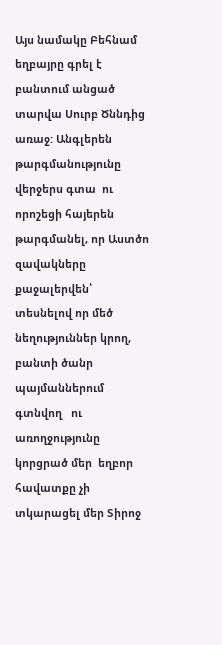Այս նամակը Բեհնամ եղբայրը գրել է բանտում անցած տարվա Սուրբ Ծննդից առաջ: Անգլերեն թարգմանությունը վերջերս գտա  ու որոշեցի հայերեն թարգմանել, որ Աստծո զավակները քաջալերվեն՝ տեսնելով որ մեծ նեղություններ կրող, բանտի ծանր պայմաններում  գտնվող   ու առողջությունը կորցրած մեր  եղբոր հավատքը չի տկարացել մեր Տիրոջ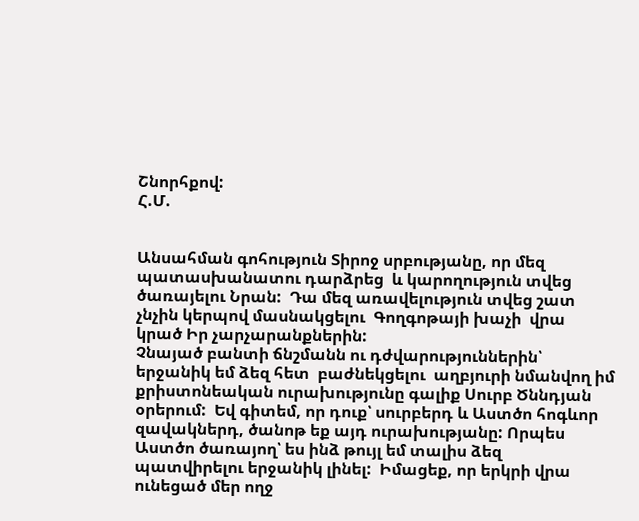Շնորհքով:
Հ.Մ.


Անսահման գոհություն Տիրոջ սրբությանը, որ մեզ  պատասխանատու դարձրեց  և կարողություն տվեց ծառայելու Նրան:  Դա մեզ առավելություն տվեց շատ չնչին կերպով մասնակցելու  Գողգոթայի խաչի  վրա  կրած Իր չարչարանքներին:
Չնայած բանտի ճնշմանն ու դժվարություններին՝  երջանիկ եմ ձեզ հետ  բաժնեկցելու  աղբյուրի նմանվող իմ քրիստոնեական ուրախությունը գալիք Սուրբ Ծննդյան օրերում:  Եվ գիտեմ, որ դուք՝ սուրբերդ և Աստծո հոգևոր զավակներդ, ծանոթ եք այդ ուրախությանը: Որպես Աստծո ծառայող՝ ես ինձ թույլ եմ տալիս ձեզ պատվիրելու երջանիկ լինել:  Իմացեք, որ երկրի վրա ունեցած մեր ողջ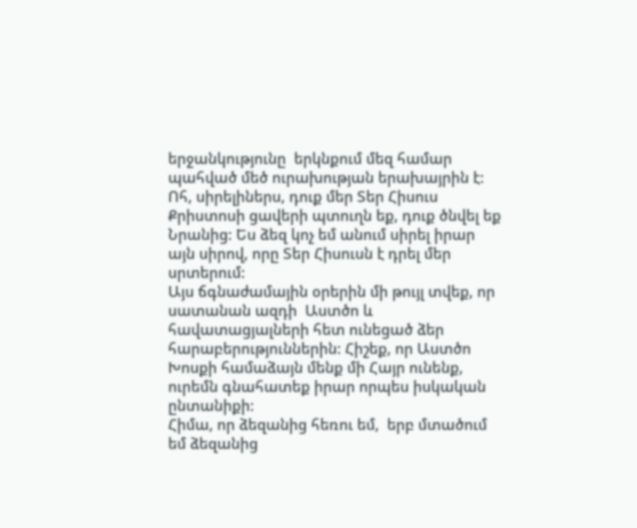երջանկությունը  երկնքում մեզ համար պահված մեծ ուրախության երախայրին է:
Ոհ, սիրելիներս, դուք մեր Տեր Հիսուս Քրիստոսի ցավերի պտուղն եք, դուք ծնվել եք Նրանից: Ես ձեզ կոչ եմ անում սիրել իրար այն սիրով, որը Տեր Հիսուսն է դրել մեր սրտերում:
Այս ճգնաժամային օրերին մի թույլ տվեք, որ սատանան ազդի  Աստծո և հավատացյալների հետ ունեցած ձեր հարաբերություններին: Հիշեք, որ Աստծո Խոսքի համաձայն մենք մի Հայր ունենք, ուրեմն գնահատեք իրար որպես իսկական ընտանիքի:
Հիմա, որ ձեզանից հեռու եմ,  երբ մտածում եմ ձեզանից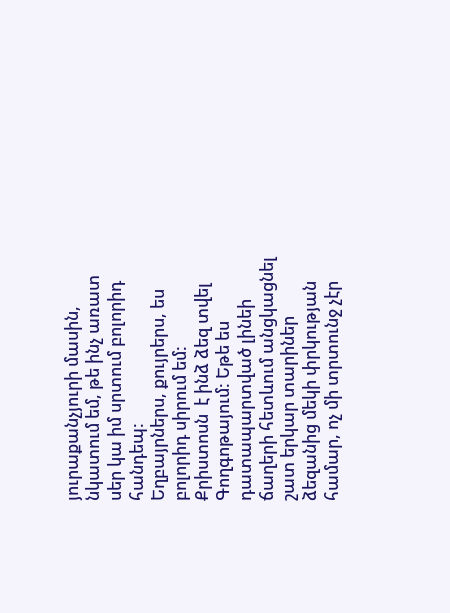յուրաքանչյուրի մասին, նկատում եմ, թե ինչ առատ սեր կա իմ սրտում բոլորիդ հանդեպ:
Եղբայրներս, քույրերս, ես բոլորիդ սիրում եմ: Քրիստոսն  է ինձ ձեզ տվել Գողգոթայում: Եթե ես դատապարտված լինեի ճաղերի հետևում անցկացնել շատ երկար տարիներ ձեզանից մեկի փրկության համար, ոչ մի տրտունջ չէր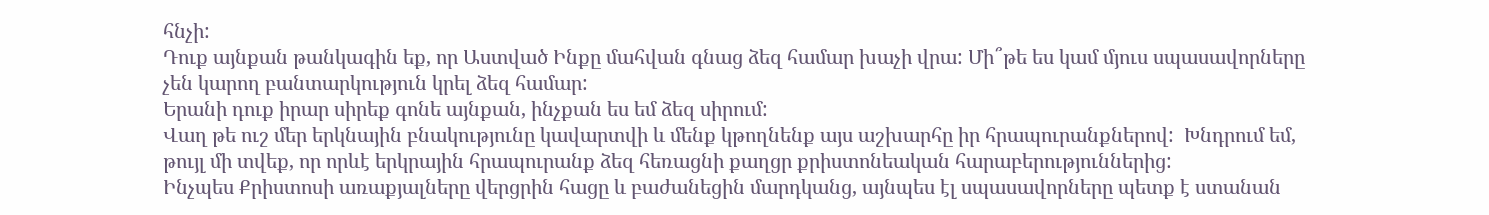հնչի:
Դուք այնքան թանկագին եք, որ Աստված Ինքը մահվան գնաց ձեզ համար խաչի վրա: Մի՞թե ես կամ մյուս սպասավորները չեն կարող բանտարկություն կրել ձեզ համար:
Երանի դուք իրար սիրեք գոնե այնքան, ինչքան ես եմ ձեզ սիրում:
Վաղ թե ուշ մեր երկնային բնակությունը կավարտվի և մենք կթողնենք այս աշխարհը իր հրապուրանքներով:  Խնդրում եմ, թույլ մի տվեք, որ որևէ երկրային հրապուրանք ձեզ հեռացնի քաղցր քրիստոնեական հարաբերություններից:
Ինչպես Քրիստոսի առաքյալները վերցրին հացը և բաժանեցին մարդկանց, այնպես էլ սպասավորները պետք է ստանան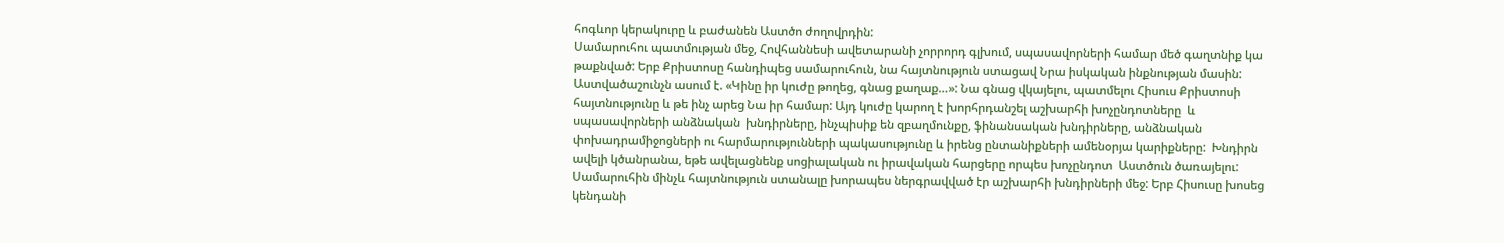հոգևոր կերակուրը և բաժանեն Աստծո ժողովրդին:
Սամարուհու պատմության մեջ, Հովհաննեսի ավետարանի չորրորդ գլխում, սպասավորների համար մեծ գաղտնիք կա թաքնված: Երբ Քրիստոսը հանդիպեց սամարուհուն, նա հայտնություն ստացավ Նրա իսկական ինքնության մասին:  Աստվածաշունչն ասում է. «Կինը իր կուժը թողեց, գնաց քաղաք…»: Նա գնաց վկայելու, պատմելու Հիսուս Քրիստոսի հայտնությունը և թե ինչ արեց Նա իր համար: Այդ կուժը կարող է խորհրդանշել աշխարհի խոչընդոտները  և սպասավորների անձնական  խնդիրները, ինչպիսիք են զբաղմունքը, ֆինանսական խնդիրները, անձնական փոխադրամիջոցների ու հարմարությունների պակասությունը և իրենց ընտանիքների ամենօրյա կարիքները:  Խնդիրն ավելի կծանրանա, եթե ավելացնենք սոցիալական ու իրավական հարցերը որպես խոչընդոտ  Աստծուն ծառայելու:
Սամարուհին մինչև հայտնություն ստանալը խորապես ներգրավված էր աշխարհի խնդիրների մեջ: Երբ Հիսուսը խոսեց կենդանի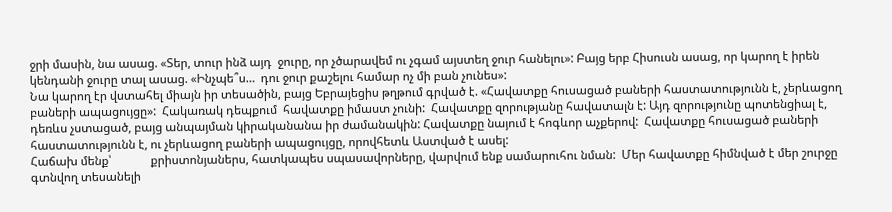ջրի մասին, նա ասաց. «Տեր, տուր ինձ այդ  ջուրը, որ չծարավեմ ու չգամ այստեղ ջուր հանելու»: Բայց երբ Հիսուսն ասաց, որ կարող է իրեն կենդանի ջուրը տալ ասաց. «Ինչպե՞ս…  դու ջուր քաշելու համար ոչ մի բան չունես»:
Նա կարող էր վստահել միայն իր տեսածին, բայց Եբրայեցիս թղթում գրված է. «Հավատքը հուսացած բաների հաստատությունն է, չերևացող բաների ապացույցը»:  Հակառակ դեպքում  հավատքը իմաստ չունի:  Հավատքը զորությանը հավատալն է: Այդ զորությունը պոտենցիալ է, դեռևս չստացած, բայց անպայման կիրականանա իր ժամանակին: Հավատքը նայում է հոգևոր աչքերով:  Հավատքը հուսացած բաների հաստատությունն է, ու չերևացող բաների ապացույցը, որովհետև Աստված է ասել:
Հաճախ մենք՝             քրիստոնյաներս, հատկապես սպասավորները, վարվում ենք սամարուհու նման:  Մեր հավատքը հիմնված է մեր շուրջը գտնվող տեսանելի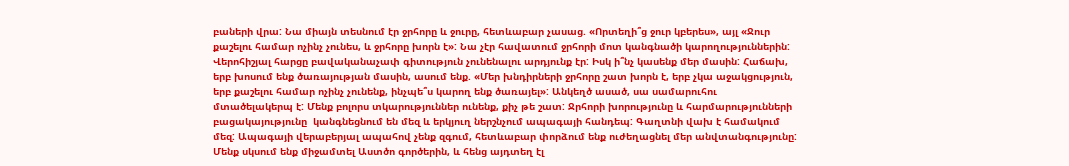բաների վրա: Նա միայն տեսնում էր ջրհորը և ջուրը, հետևաբար չասաց. «Որտեղի՞ց ջուր կբերես», այլ «Ջուր քաշելու համար ոչինչ չունես, և ջրհորը խորն է»: Նա չէր հավատում ջրհորի մոտ կանգնածի կարողություններին:  Վերոհիշյալ հարցը բավականաչափ գիտություն չունենալու արդյունք էր: Իսկ ի՞նչ կասենք մեր մասին: Հաճախ, երբ խոսում ենք ծառայության մասին, ասում ենք. «Մեր խնդիրների ջրհորը շատ խորն է, երբ չկա աջակցություն, երբ քաշելու համար ոչինչ չունենք, ինչպե՞ս կարող ենք ծառայել»: Անկեղծ ասած, սա սամարուհու մտածելակերպ է: Մենք բոլորս տկարություններ ունենք, քիչ թե շատ: Ջրհորի խորությունը և հարմարությունների բացակայությունը  կանգնեցնում են մեզ և երկյուղ ներշնչում ապագայի հանդեպ: Գաղտնի վախ է համակում մեզ: Ապագայի վերաբերյալ ապահով չենք զգում, հետևաբար փորձում ենք ուժեղացնել մեր անվտանգությունը: Մենք սկսում ենք միջամտել Աստծո գործերին, և հենց այդտեղ էլ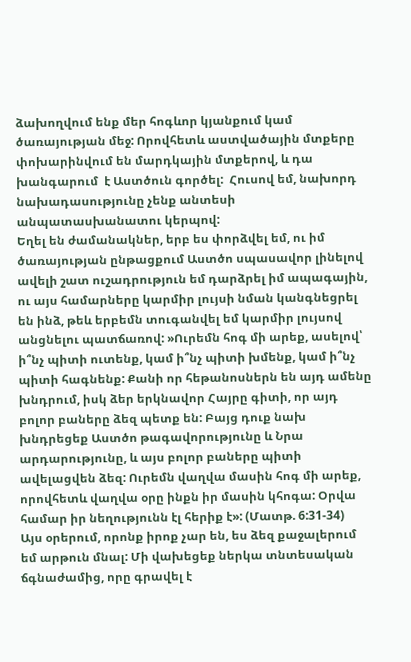ձախողվում ենք մեր հոգևոր կյանքում կամ ծառայության մեջ: Որովհետև աստվածային մտքերը փոխարինվում են մարդկային մտքերով, և դա խանգարում  է Աստծուն գործել:  Հուսով եմ, նախորդ նախադասությունը չենք անտեսի անպատասխանատու կերպով:
Եղել են ժամանակներ, երբ ես փորձվել եմ, ու իմ ծառայության ընթացքում Աստծո սպասավոր լինելով  ավելի շատ ուշադրություն եմ դարձրել իմ ապագային, ու այս համարները կարմիր լույսի նման կանգնեցրել են ինձ, թեև երբեմն տուգանվել եմ կարմիր լույսով անցնելու պատճառով: »Ուրեմն հոգ մի արեք, ասելով՝ ի՞նչ պիտի ուտենք, կամ ի՞նչ պիտի խմենք, կամ ի՞նչ պիտի հագնենք: Քանի որ հեթանոսներն են այդ ամենը խնդրում, իսկ ձեր երկնավոր Հայրը գիտի, որ այդ բոլոր բաները ձեզ պետք են: Բայց դուք նախ խնդրեցեք Աստծո թագավորությունը և Նրա արդարությունը, և այս բոլոր բաները պիտի ավելացվեն ձեզ: Ուրեմն վաղվա մասին հոգ մի արեք, որովհետև վաղվա օրը ինքն իր մասին կհոգա: Օրվա համար իր նեղությունն էլ հերիք է»: (Մատթ. 6:31-34)
Այս օրերում, որոնք իրոք չար են, ես ձեզ քաջալերում եմ արթուն մնալ: Մի վախեցեք ներկա տնտեսական ճգնաժամից, որը գրավել է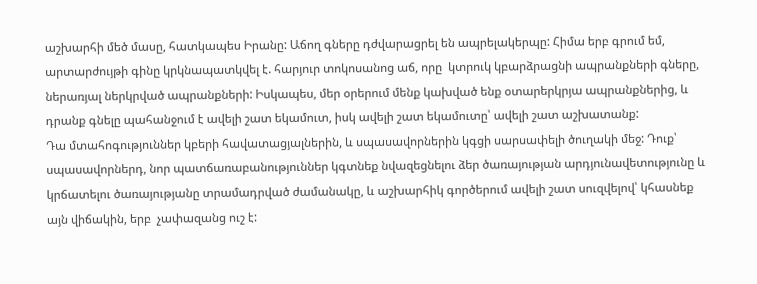աշխարհի մեծ մասը, հատկապես Իրանը: Աճող գները դժվարացրել են ապրելակերպը: Հիմա երբ գրում եմ, արտարժույթի գինը կրկնապատկվել է. հարյուր տոկոսանոց աճ, որը  կտրուկ կբարձրացնի ապրանքների գները, ներառյալ ներկրված ապրանքների: Իսկապես, մեր օրերում մենք կախված ենք օտարերկրյա ապրանքներից, և դրանք գնելը պահանջում է ավելի շատ եկամուտ, իսկ ավելի շատ եկամուտը՝ ավելի շատ աշխատանք:
Դա մտահոգություններ կբերի հավատացյալներին, և սպասավորներին կգցի սարսափելի ծուղակի մեջ: Դուք՝ սպասավորներդ, նոր պատճառաբանություններ կգտնեք նվազեցնելու ձեր ծառայության արդյունավետությունը և կրճատելու ծառայությանը տրամադրված ժամանակը, և աշխարհիկ գործերում ավելի շատ սուզվելով՝ կհասնեք այն վիճակին, երբ  չափազանց ուշ է: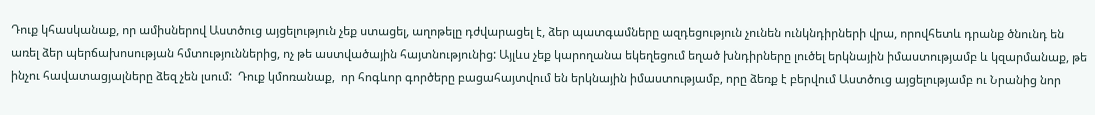Դուք կհասկանաք, որ ամիսներով Աստծուց այցելություն չեք ստացել, աղոթելը դժվարացել է, ձեր պատգամները ազդեցություն չունեն ունկնդիրների վրա, որովհետև դրանք ծնունդ են առել ձեր պերճախոսության հմտություններից, ոչ թե աստվածային հայտնությունից: Այլևս չեք կարողանա եկեղեցում եղած խնդիրները լուծել երկնային իմաստությամբ և կզարմանաք, թե ինչու հավատացյալները ձեզ չեն լսում:  Դուք կմոռանաք,  որ հոգևոր գործերը բացահայտվում են երկնային իմաստությամբ, որը ձեռք է բերվում Աստծուց այցելությամբ ու Նրանից նոր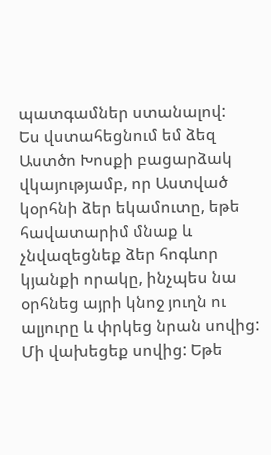պատգամներ ստանալով:
Ես վստահեցնում եմ ձեզ Աստծո Խոսքի բացարձակ վկայությամբ, որ Աստված կօրհնի ձեր եկամուտը, եթե հավատարիմ մնաք և չնվազեցնեք ձեր հոգևոր կյանքի որակը, ինչպես նա օրհնեց այրի կնոջ յուղն ու ալյուրը և փրկեց նրան սովից:
Մի վախեցեք սովից: Եթե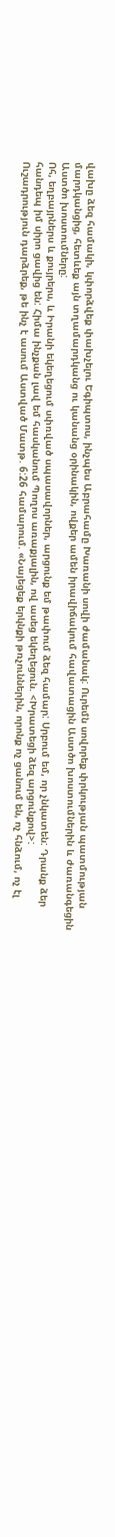վախը ձեզ համակի, կփորձվեք փախչելու Եգիպտոս, ինչպես Աբրահամը Խառանի սովի ժամանակ: Ուրեմն սովորեք փրկության պատմության մարդկանցից, հետևեք այն տղամարդկանց ու կանանց օրինակին, ովքեր ամեն իրավիճակում հավատացին Աստծո խոստումներին և ժառանգեցին Աստծո խոստումները:
Ոհ, եղբայրներս և քույրերս, և Իրանի եկեղեցում սփռված սպասավորներ, արցունք եմ թափում ձեզ համար: Սրբում եմ, որ չնկատեն: Դրանք ձեր հանդեպ իմ սիրո ցավից են: Հիմա ինչքան լավ եմ հասկանում Պողոս առաքյալին, ով ասեց եկեղեցուն. <Խրատեցի ձեզ արցունքով>:
Ուշադրություն դարձրեք, թե ինչ է ասում Աստված Մատթ. 6:26 համարում. «Նայեցեք երկնքի թռչուններին, որոնք ոչ ցանում են, ոչ հնձում, ոչ էլ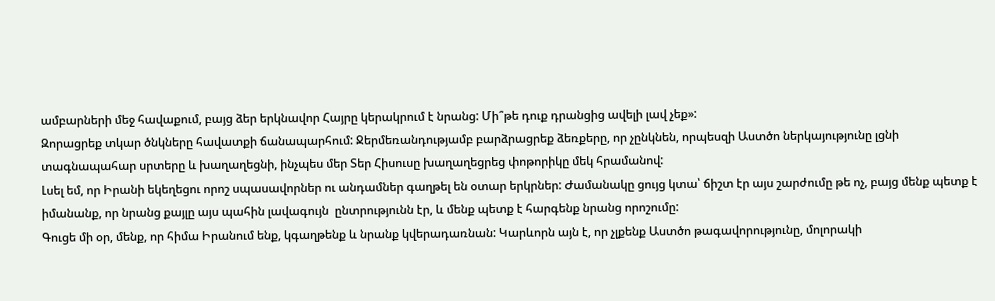ամբարների մեջ հավաքում, բայց ձեր երկնավոր Հայրը կերակրում է նրանց: Մի՞թե դուք դրանցից ավելի լավ չեք»:
Զորացրեք տկար ծնկները հավատքի ճանապարհում: Ջերմեռանդությամբ բարձրացրեք ձեռքերը, որ չընկնեն, որպեսզի Աստծո ներկայությունը լցնի տագնապահար սրտերը և խաղաղեցնի, ինչպես մեր Տեր Հիսուսը խաղաղեցրեց փոթորիկը մեկ հրամանով:
Լսել եմ, որ Իրանի եկեղեցու որոշ սպասավորներ ու անդամներ գաղթել են օտար երկրներ: Ժամանակը ցույց կտա՝ ճիշտ էր այս շարժումը թե ոչ, բայց մենք պետք է իմանանք, որ նրանց քայլը այս պահին լավագույն  ընտրությունն էր, և մենք պետք է հարգենք նրանց որոշումը:
Գուցե մի օր, մենք, որ հիմա Իրանում ենք, կգաղթենք և նրանք կվերադառնան: Կարևորն այն է, որ չլքենք Աստծո թագավորությունը, մոլորակի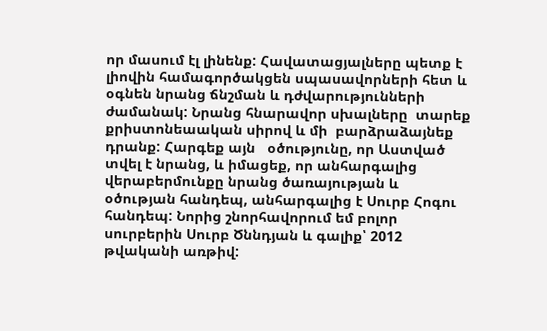որ մասում էլ լինենք: Հավատացյալները պետք է լիովին համագործակցեն սպասավորների հետ և օգնեն նրանց ճնշման և դժվարությունների ժամանակ: Նրանց հնարավոր սխալները  տարեք քրիստոնեաական սիրով և մի  բարձրաձայնեք դրանք: Հարգեք այն   օծությունը, որ Աստված տվել է նրանց, և իմացեք, որ անհարգալից վերաբերմունքը նրանց ծառայության և օծության հանդեպ, անհարգալից է Սուրբ Հոգու հանդեպ: Նորից շնորհավորում եմ բոլոր սուրբերին Սուրբ Ծննդյան և գալիք՝ 2012 թվականի առթիվ: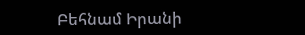Բեհնամ Իրանի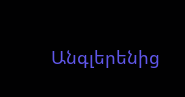Անգլերենից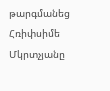թարգմանեց Հռիփսիմե Մկրտչյանը